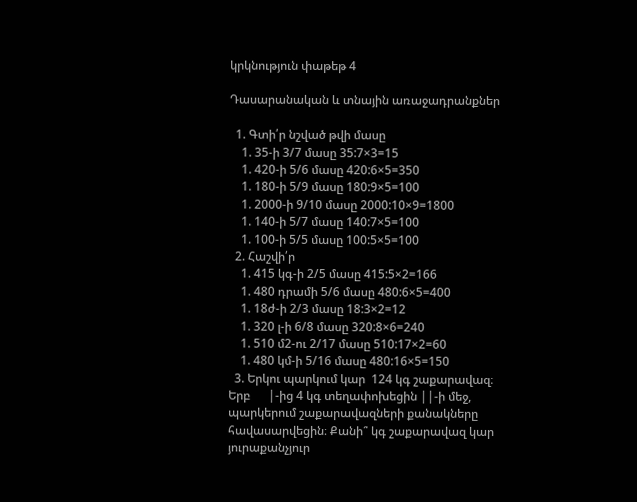կրկնություն փաթեթ 4

Դասարանական և տնային առաջադրանքներ

  1. Գտի՛ր նշված թվի մասը
    1. 35-ի 3/7 մասը 35:7×3=15
    1. 420-ի 5/6 մասը 420:6×5=350
    1. 180-ի 5/9 մասը 180:9×5=100
    1. 2000-ի 9/10 մասը 2000:10×9=1800
    1. 140-ի 5/7 մասը 140:7×5=100
    1. 100-ի 5/5 մասը 100:5×5=100
  2. Հաշվի՛ր
    1. 415 կգ-ի 2/5 մասը 415:5×2=166
    1. 480 դրամի 5/6 մասը 480:6×5=400
    1. 18ժ-ի 2/3 մասը 18:3×2=12
    1. 320 լ-ի 6/8 մասը 320:8×6=240
    1. 510 մ2-ու 2/17 մասը 510:17×2=60
    1. 480 կմ-ի 5/16 մասը 480:16×5=150
  3. Երկու պարկում կար  124 կգ շաքարավազ։ Երբ      |-ից 4 կգ տեղափոխեցին ||-ի մեջ, պարկերում շաքարավազների քանակները հավասարվեցին։ Քանի՞ կգ շաքարավազ կար յուրաքանչյուր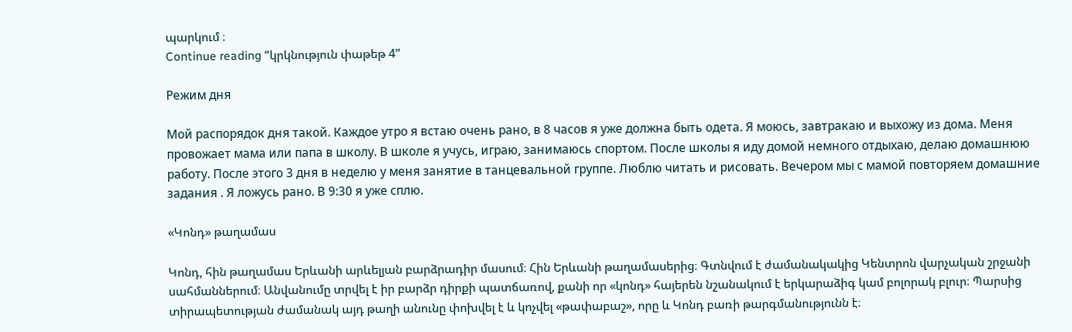պարկում ։
Continue reading “կրկնություն փաթեթ 4”

Режим дня

Мой распорядок дня такой. Каждое утро я встаю очень рано, в 8 часов я уже должна быть одета. Я моюсь, завтракаю и выхожу из дома. Меня провожает мама или папа в школу. В школе я учусь, играю, занимаюсь спортом. После школы я иду домой немного отдыхаю, делаю домашнюю работу. После этого 3 дня в неделю у меня занятие в танцевальной группе. Люблю читать и рисовать. Вечером мы с мамой повторяем домашние задания . Я ложусь рано. В 9:30 я уже сплю.

«Կոնդ» թաղամաս

Կոնդ, հին թաղամաս Երևանի արևելյան բարձրադիր մասում։ Հին Երևանի թաղամասերից։ Գտնվում է ժամանակակից Կենտրոն վարչական շրջանի սահմաններում։ Անվանումը տրվել է իր բարձր դիրքի պատճառով, քանի որ «կոնդ» հայերեն նշանակում է երկարաձիգ կամ բոլորակ բլուր։ Պարսից տիրապետության ժամանակ այդ թաղի անունը փոխվել է և կոչվել «թափաբաշ», որը և Կոնդ բառի թարգմանությունն է։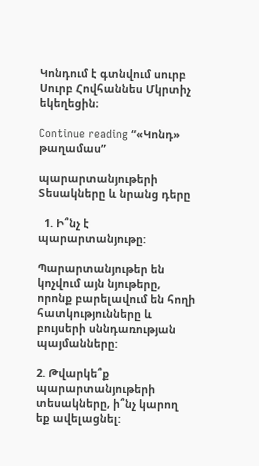Կոնդում է գտնվում սուրբ Սուրբ Հովհաննես Մկրտիչ եկեղեցին։

Continue reading “«Կոնդ» թաղամաս”

պարարտանյութերի Տեսակները և նրանց դերը

  1. Ի՞նչ է պարարտանյութը:

Պարարտանյութեր են կոչվում այն նյութերը, որոնք բարելավում են հողի հատկությունները և բույսերի սննդառության պայմանները:

2. Թվարկե՞ք  պարարտանյութերի տեսակները, ի՞նչ կարող եք ավելացնել: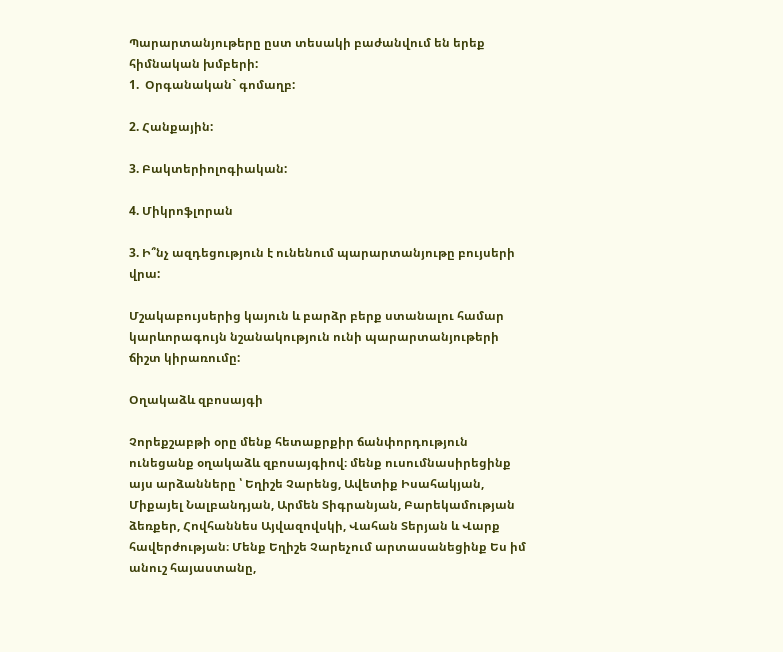Պարարտանյութերը ըստ տեսակի բաժանվում են երեք հիմնական խմբերի:
1.  Օրգանական` գոմաղբ:

2. Հանքային:

3. Բակտերիոլոգիական:

4. Միկրոֆլորան

3. Ի՞նչ ազդեցություն է ունենում պարարտանյութը բույսերի վրա:

Մշակաբույսերից կայուն և բարձր բերք ստանալու համար կարևորագույն նշանակություն ունի պարարտանյութերի ճիշտ կիրառումը:

Օղակաձև զբոսայգի

Չորեքշաբթի օրը մենք հետաքրքիր ճանփորդություն ունեցանք օղակաձև զբոսայգիով։ մենք ուսումնասիրեցինք այս արձանները ՝ Եղիշե Չարենց, Ավետիք Իսահակյան, Միքայել Նալբանդյան, Արմեն Տիգրանյան, Բարեկամության ձեռքեր, Հովհաննես Այվազովսկի, Վահան Տերյան և Վարք հավերժության։ Մենք Եղիշե Չարեչում արտասանեցինք Ես իմ անուշ հայաստանը,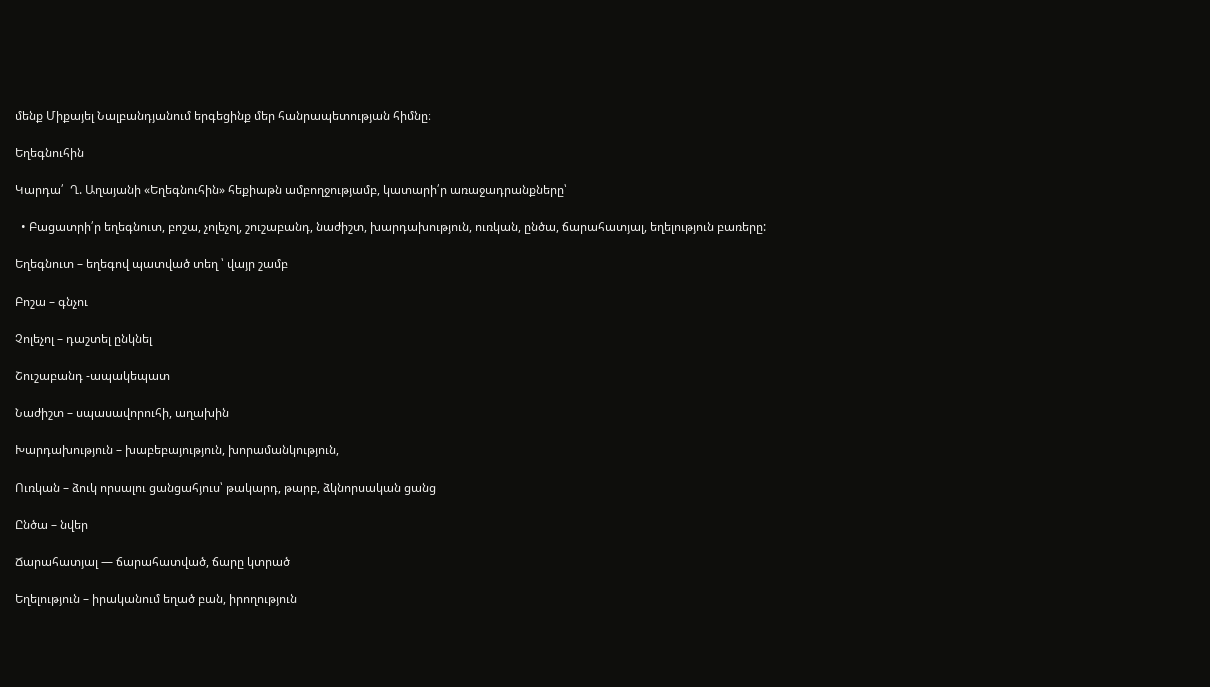մենք Միքայել Նալբանդյանում երգեցինք մեր հանրապետության հիմնը։

Եղեգնուհին

Կարդա՛  Ղ. Աղայանի «Եղեգնուհին» հեքիաթն ամբողջությամբ, կատարի՛ր առաջադրանքները՝

  • Բացատրի՛ր եղեգնուտ, բոշա, չոլեչոլ, շուշաբանդ, նաժիշտ, խարդախություն, ուռկան, ընծա, ճարահատյալ, եղելություն բառերը:

Եղեգնուտ – եղեգով պատված տեղ ՝ վայր շամբ

Բոշա – գնչու

Չոլեչոլ – դաշտել ընկնել

Շուշաբանդ -ապակեպատ

Նաժիշտ – սպասավորուհի, աղախին

Խարդախություն – խաբեբայություն, խորամանկություն,

Ուռկան – ձուկ որսալու ցանցահյուս՝ թակարդ, թարբ, ձկնորսական ցանց

Ընծա – նվեր

Ճարահատյալ — ճարահատված, ճարը կտրած

Եղելություն – իրականում եղած բան, իրողություն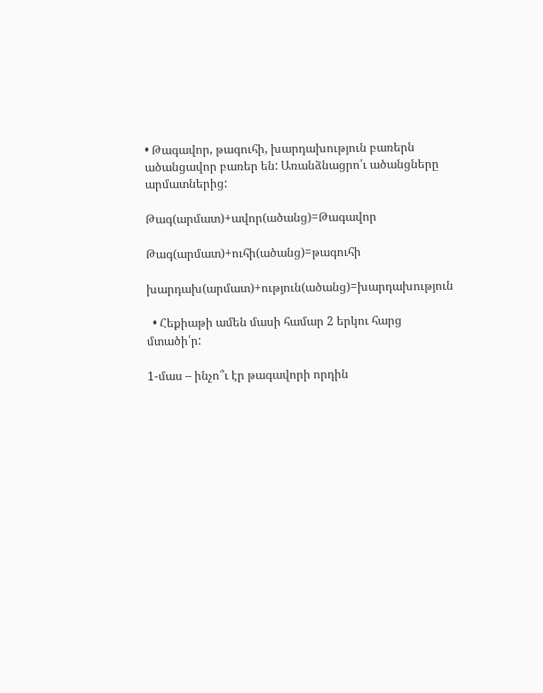• Թագավոր, թագուհի, խարդախություն բառերն ածանցավոր բառեր են: Առանձնացրո՛ւ ածանցները արմատներից:

Թագ(արմատ)+ավոր(ածանց)=Թագավոր

Թագ(արմատ)+ուհի(ածանց)=թագուհի

խարդախ(արմատ)+ություն(ածանց)=խարդախություն

  • Հեքիաթի ամեն մասի համար 2 երկու հարց մտածի՛ր:

1-մաս – ինչո՞ւ էր թագավորի որդին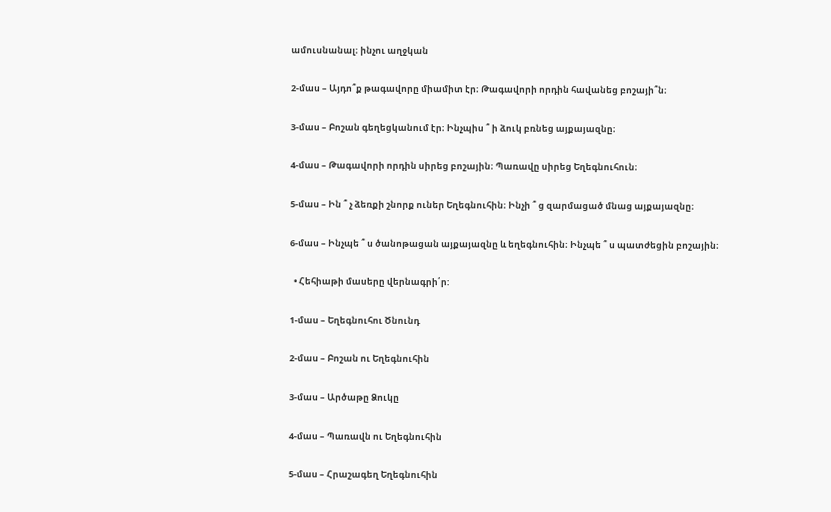ամուսնանալ։ ինչու աղջկան

2-մաս – Այդո՞ք թագավորը միամիտ էր։ Թագավորի որդին հավանեց բոշայի՞ն։

3-մաս – Բոշան գեղեցկանում էր։ Ինչպիս ՞ ի ձուկ բռնեց այքայազնը։

4-մաս – Թագավորի որդին սիրեց բոշային։ Պառավը սիրեց Եղեգնուհուն։

5-մաս – Ին ՞ չ ձեռքի շնորք ուներ Եղեգնուհին։ Ինչի ՞ ց զարմացած մնաց այքայազնը։

6-մաս – Ինչպե ՞ ս ծանոթացան այքայազնը և եղեգնուհին։ Ինչպե ՞ ս պատժեցին բոշային։

  • Հեհիաթի մասերը վերնագրի՛ր:

1-մաս – Եղեգնուհու Ծնունդ

2-մաս – Բոշան ու Եղեգնուհին

3-մաս – Արծաթը Ձուկը

4-մաս – Պառավն ու Եղեգնուհին

5-մաս – Հրաշագեղ Եղեգնուհին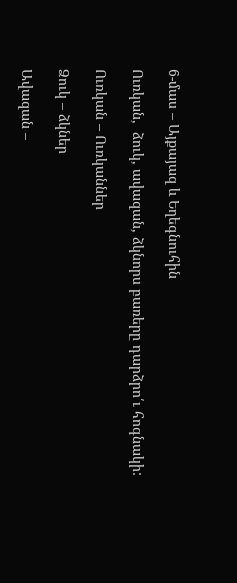6-մաս – Այքայազ և Եղեգնուհին

Ուռկան,  ձուկ, ավազան, ձկնորս բառերը դարձրո՛ւ հոգնակի:

Ուռկան – Ուռկաններ

Ձուկ – ձկներ

Ավազան –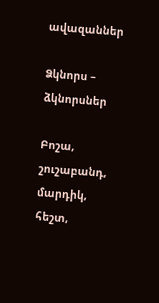ավազաններ

Ձկնորս – ձկնորսներ

Բոշա, շուշաբանդ, մարդիկ, հեշտ,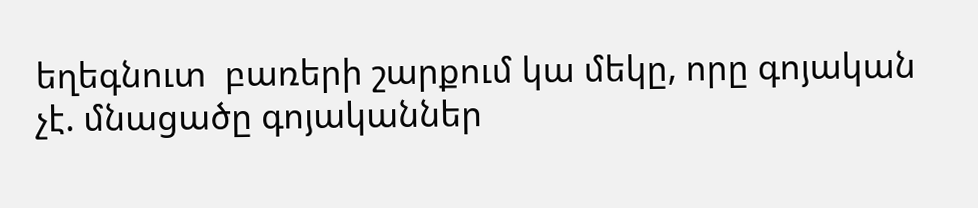եղեգնուտ  բառերի շարքում կա մեկը, որը գոյական չէ. մնացածը գոյականներ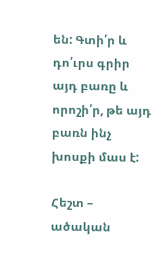են: Գտի՛ր և դո՛ւրս գրիր այդ բառը և որոշի՛ր, թե այդ բառն ինչ խոսքի մաս է:

Հեշտ – ածական